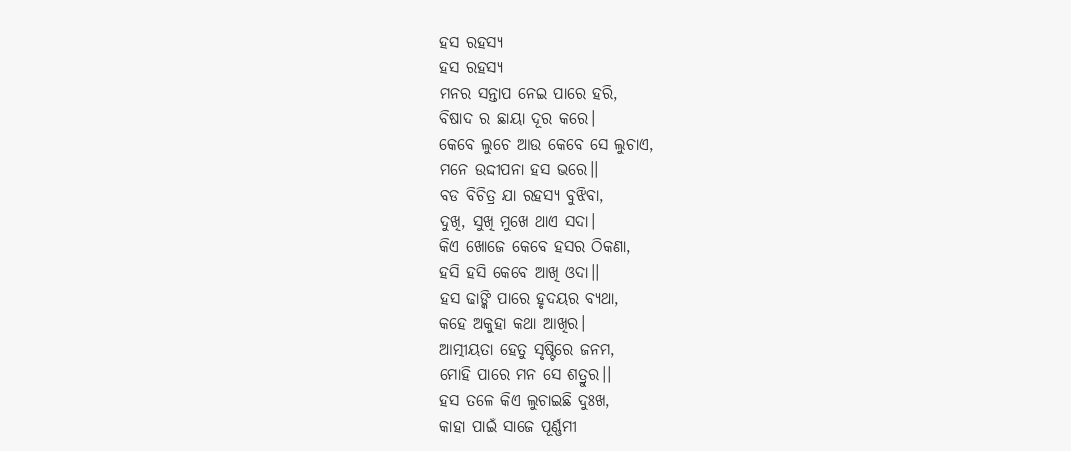ହସ ରହସ୍ଯ
ହସ ରହସ୍ଯ
ମନର ସନ୍ତାପ ନେଇ ପାରେ ହରି,
ବିଷାଦ ର ଛାୟା ଦୂର କରେ।
କେବେ ଲୁଚେ ଆଉ କେବେ ସେ ଲୁଚାଏ,
ମନେ ଉଦ୍ଦୀପନା ହସ ଭରେ।।
ବଡ ବିଚିତ୍ର ଯା ରହସ୍ୟ ବୁଝିବା,
ଦୁଖି, ସୁଖି ମୁଖେ ଥାଏ ସଦା।
କିଏ ଖୋଜେ କେବେ ହସର ଠିକଣା,
ହସି ହସି କେବେ ଆଖି ଓଦା।।
ହସ ଢାଙ୍କି ପାରେ ହୃଦୟର ବ୍ଯଥା,
କହେ ଅକୁହା କଥା ଆଖିର।
ଆତ୍ମୀୟତା ହେତୁ ସୃଷ୍ଟିରେ ଜନମ,
ମୋହି ପାରେ ମନ ସେ ଶତ୍ରୁର।।
ହସ ତଳେ କିଏ ଲୁଚାଇଛି ଦୁଃଖ,
କାହା ପାଇଁ ସାଜେ ପୂର୍ଣ୍ଣମୀ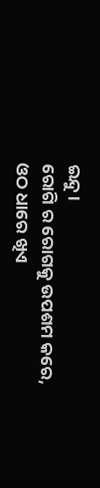ଇନ୍ଦୁ।
ରୋଗି ର ରୋଗକୁ ଉପଶମ କରେ,
ଓଠ ଧାରେ ଖିଏ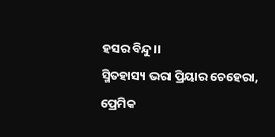ହସର ବିନ୍ଦୁ।।
ସ୍ମିତହାସ୍ୟ ଭରା ପ୍ରିୟାର ଚେହେରା,
ପ୍ରେମିକ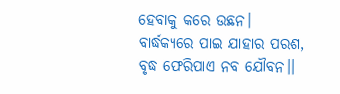ହେବାକୁ କରେ ଉଛନ।
ବାର୍ଦ୍ଧକ୍ୟରେ ପାଇ ଯାହାର ପରଶ,
ବୃଦ୍ଧ ଫେରିପାଏ ନବ ଯୌବନ।।